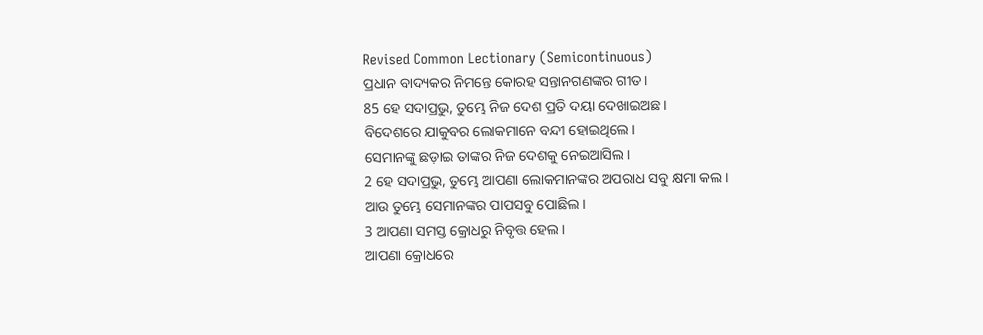Revised Common Lectionary (Semicontinuous)
ପ୍ରଧାନ ବାଦ୍ୟକର ନିମନ୍ତେ କୋରହ ସନ୍ତାନଗଣଙ୍କର ଗୀତ।
85 ହେ ସଦାପ୍ରଭୁ, ତୁମ୍ଭେ ନିଜ ଦେଶ ପ୍ରତି ଦୟା ଦେଖାଇଅଛ।
ବିଦେଶରେ ଯାକୁବର ଲୋକମାନେ ବନ୍ଦୀ ହୋଇଥିଲେ।
ସେମାନଙ୍କୁ ଛଡ଼ାଇ ତାଙ୍କର ନିଜ ଦେଶକୁ ନେଇଆସିଲ।
2 ହେ ସଦାପ୍ରଭୁ, ତୁମ୍ଭେ ଆପଣା ଲୋକମାନଙ୍କର ଅପରାଧ ସବୁ କ୍ଷମା କଲ।
ଆଉ ତୁମ୍ଭେ ସେମାନଙ୍କର ପାପସବୁ ପୋଛିଲ।
3 ଆପଣା ସମସ୍ତ କ୍ରୋଧରୁ ନିବୃତ୍ତ ହେଲ।
ଆପଣା କ୍ରୋଧରେ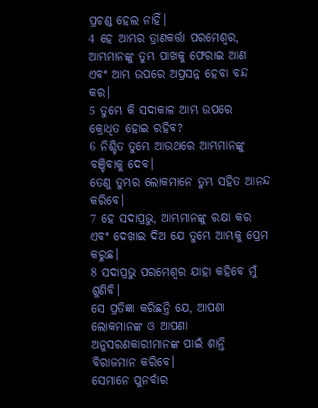ପ୍ରଚଣ୍ଡ ହେଲ ନାହିଁ।
4 ହେ ଆମ୍ଭର ତ୍ରାଣକର୍ତ୍ତା ପରମେଶ୍ୱର, ଆମ୍ଭମାନଙ୍କୁ ତୁମ୍ଭ ପାଖକୁ ଫେରାଇ ଆଣ
ଏବଂ ଆମ୍ଭ ଉପରେ ଅପ୍ରସନ୍ନ ହେବା ବନ୍ଦ କର।
5 ତୁମ୍ଭେ କି ସଦାକାଳ ଆମ୍ଭ ଉପରେ
କ୍ରୋଧିତ ହୋଇ ରହିବ?
6 ନିଶ୍ଚିତ ତୁମ୍ଭେ ଆଉଥରେ ଆମ୍ଭମାନଙ୍କୁ ବଞ୍ଚିବାକୁ ଦେବ।
ତେଣୁ ତୁମ୍ଭର ଲୋକମାନେ ତୁମ୍ଭ ସହିତ ଆନନ୍ଦ କରିବେ।
7 ହେ ସଦାପ୍ରଭୁ, ଆମ୍ଭମାନଙ୍କୁ ରକ୍ଷା କର
ଏବଂ ଦେଖାଇ ଦିଅ ଯେ ତୁମ୍ଭେ ଆମ୍ଭକୁ ପ୍ରେମ କରୁଛ।
8 ସଦାପ୍ରଭୁ ପରମେଶ୍ୱର ଯାହା କହିବେ ମୁଁ ଶୁଣିବି।
ସେ ପ୍ରତିଜ୍ଞା କରିଛନ୍ତି ଯେ, ଆପଣା ଲୋକମାନଙ୍କ ଓ ଆପଣା ଅନୁସରଣକାରୀମାନଙ୍କ ପାଇଁ ଶାନ୍ତି ବିରାଜମାନ କରିବେ।
ସେମାନେ ପୁନର୍ବାର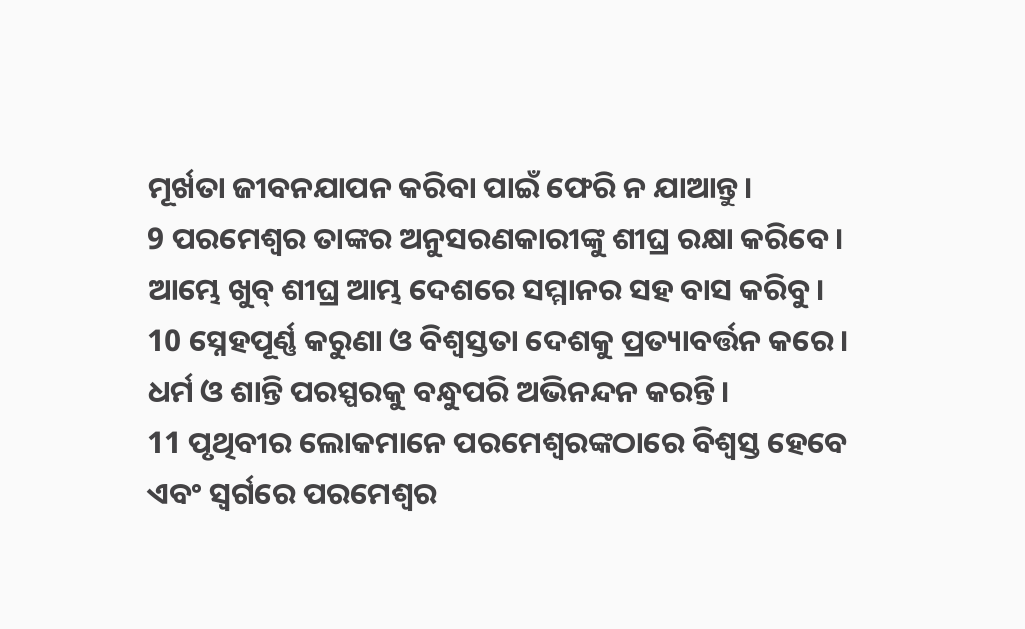ମୂର୍ଖତା ଜୀବନଯାପନ କରିବା ପାଇଁ ଫେରି ନ ଯାଆନ୍ତୁ।
9 ପରମେଶ୍ୱର ତାଙ୍କର ଅନୁସରଣକାରୀଙ୍କୁ ଶୀଘ୍ର ରକ୍ଷା କରିବେ।
ଆମ୍ଭେ ଖୁବ୍ ଶୀଘ୍ର ଆମ୍ଭ ଦେଶରେ ସମ୍ମାନର ସହ ବାସ କରିବୁ।
10 ସ୍ନେହପୂର୍ଣ୍ଣ କରୁଣା ଓ ବିଶ୍ୱସ୍ତତା ଦେଶକୁ ପ୍ରତ୍ୟାବର୍ତ୍ତନ କରେ।
ଧର୍ମ ଓ ଶାନ୍ତି ପରସ୍ପରକୁ ବନ୍ଧୁପରି ଅଭିନନ୍ଦନ କରନ୍ତି।
11 ପୃଥିବୀର ଲୋକମାନେ ପରମେଶ୍ୱରଙ୍କଠାରେ ବିଶ୍ୱସ୍ତ ହେବେ
ଏବଂ ସ୍ୱର୍ଗରେ ପରମେଶ୍ୱର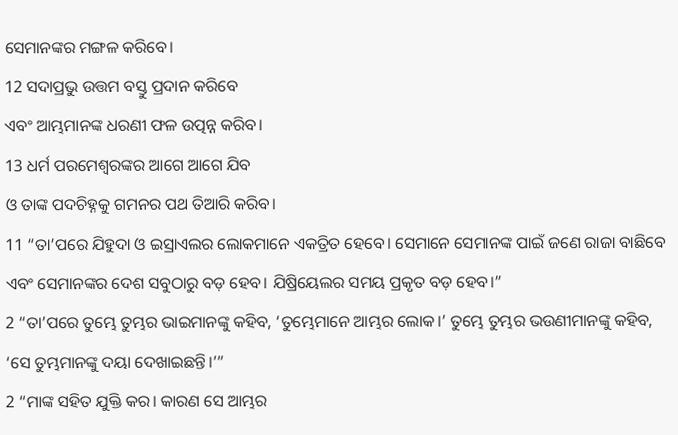ସେମାନଙ୍କର ମଙ୍ଗଳ କରିବେ।
12 ସଦାପ୍ରଭୁ ଉତ୍ତମ ବସ୍ତୁ ପ୍ରଦାନ କରିବେ
ଏବଂ ଆମ୍ଭମାନଙ୍କ ଧରଣୀ ଫଳ ଉତ୍ପନ୍ନ କରିବ।
13 ଧର୍ମ ପରମେଶ୍ୱରଙ୍କର ଆଗେ ଆଗେ ଯିବ
ଓ ତାଙ୍କ ପଦଚିହ୍ନକୁ ଗମନର ପଥ ତିଆରି କରିବ।
11 “ତା’ପରେ ଯିହୁଦା ଓ ଇସ୍ରାଏଲର ଲୋକମାନେ ଏକତ୍ରିତ ହେବେ। ସେମାନେ ସେମାନଙ୍କ ପାଇଁ ଜଣେ ରାଜା ବାଛିବେ ଏବଂ ସେମାନଙ୍କର ଦେଶ ସବୁଠାରୁ ବଡ଼ ହେବ। ଯିଷ୍ରିୟେଲର ସମୟ ପ୍ରକୃତ ବଡ଼ ହେବ।”
2 “ତା’ପରେ ତୁମ୍ଭେ ତୁମ୍ଭର ଭାଇମାନଙ୍କୁ କହିବ, ‘ତୁମ୍ଭେମାନେ ଆମ୍ଭର ଲୋକ।’ ତୁମ୍ଭେ ତୁମ୍ଭର ଭଉଣୀମାନଙ୍କୁ କହିବ, ‘ସେ ତୁମ୍ଭମାନଙ୍କୁ ଦୟା ଦେଖାଇଛନ୍ତି।’”
2 “ମାଙ୍କ ସହିତ ଯୁକ୍ତି କର। କାରଣ ସେ ଆମ୍ଭର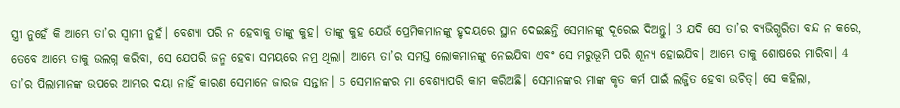ସ୍ତ୍ରୀ ନୁହେଁ କି ଆମ୍ଭେ ତା’ର ସ୍ୱାମୀ ନୁହଁ। ବେଶ୍ୟା ପରି ନ ହେବାକୁ ତାଙ୍କୁ କୁହ। ତାଙ୍କୁ କୁହ ଯେଉଁ ପ୍ରେମିକମାନଙ୍କୁ ହୃଦୟରେ ସ୍ଥାନ ଦେଇଛନ୍ତି ସେମାନଙ୍କୁ ଦୂରେଇ ଦିଅନ୍ତୁ। 3 ଯଦି ସେ ତା’ର ବ୍ୟଭିଗ୍ଭରିତା ବନ୍ଦ ନ କରେ, ତେବେ ଆମ୍ଭେ ତାକୁ ଉଲଗ୍ନ କରିବା, ସେ ଯେପରି ଜନ୍ମ ହେବା ସମୟରେ ନମ୍ର ଥିଲା। ଆମ୍ଭେ ତା’ର ସମସ୍ତ ଲୋକମାନଙ୍କୁ ନେଇଯିବା ଏବଂ ସେ ମରୁଭୂମି ପରି ଶୂନ୍ୟ ହୋଇଯିବ। ଆମ୍ଭେ ତାକୁ ଶୋଷରେ ମାରିବା। 4 ତା’ର ପିଲାମାନଙ୍କ ଉପରେ ଆମ୍ଭର ଦୟା ନାହିଁ କାରଣ ସେମାନେ ଜାରଜ ସନ୍ତାନ। 5 ସେମାନଙ୍କର ମା ବେଶ୍ୟାପରି କାମ କରିଅଛି। ସେମାନଙ୍କର ମାଙ୍କ କୃତ କର୍ମ ପାଇଁ ଲଜ୍ଜିତ ହେବା ଉଚିତ୍। ସେ କହିଲା,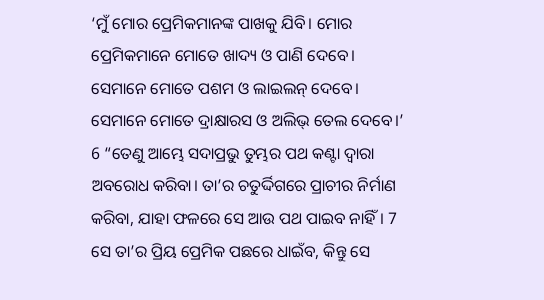‘ମୁଁ ମୋର ପ୍ରେମିକମାନଙ୍କ ପାଖକୁ ଯିବି। ମୋର ପ୍ରେମିକମାନେ ମୋତେ ଖାଦ୍ୟ ଓ ପାଣି ଦେବେ। ସେମାନେ ମୋତେ ପଶମ ଓ ଲାଇଲନ୍ ଦେବେ। ସେମାନେ ମୋତେ ଦ୍ରାକ୍ଷାରସ ଓ ଅଲିଭ୍ ତେଲ ଦେବେ।’
6 “ତେଣୁ ଆମ୍ଭେ ସଦାପ୍ରଭୁ ତୁମ୍ଭର ପଥ କଣ୍ଟା ଦ୍ୱାରା ଅବରୋଧ କରିବା। ତା’ର ଚତୁର୍ଦ୍ଦିଗରେ ପ୍ରାଚୀର ନିର୍ମାଣ କରିବା, ଯାହା ଫଳରେ ସେ ଆଉ ପଥ ପାଇବ ନାହିଁ। 7 ସେ ତା’ର ପ୍ରିୟ ପ୍ରେମିକ ପଛରେ ଧାଇଁବ, କିନ୍ତୁ ସେ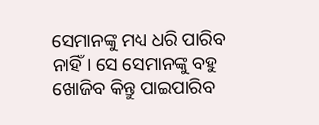ସେମାନଙ୍କୁ ମଧ୍ୟ ଧରି ପାରିବ ନାହିଁ। ସେ ସେମାନଙ୍କୁ ବହୁ ଖୋଜିବ କିନ୍ତୁ ପାଇପାରିବ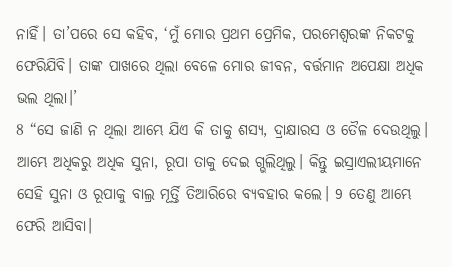ନାହିଁ। ତା’ପରେ ସେ କହିବ, ‘ମୁଁ ମୋର ପ୍ରଥମ ପ୍ରେମିକ, ପରମେଶ୍ୱରଙ୍କ ନିକଟକୁ ଫେରିଯିବି। ତାଙ୍କ ପାଖରେ ଥିଲା ବେଳେ ମୋର ଜୀବନ, ବର୍ତ୍ତମାନ ଅପେକ୍ଷା ଅଧିକ ଭଲ ଥିଲା।’
8 “ସେ ଜାଣି ନ ଥିଲା ଆମ୍ଭେ ଯିଏ କି ତାକୁ ଶସ୍ୟ, ଦ୍ରାକ୍ଷାରସ ଓ ତୈଳ ଦେଉଥିଲୁ। ଆମ୍ଭେ ଅଧିକରୁ ଅଧିକ ସୁନା, ରୂପା ତାକୁ ଦେଇ ଗ୍ଭଲିଥିଲୁ। କିନ୍ତୁ ଇସ୍ରାଏଲୀୟମାନେ ସେହି ସୁନା ଓ ରୂପାକୁ ବାଲ୍ର ମୂର୍ତ୍ତି ତିଆରିରେ ବ୍ୟବହାର କଲେ। 9 ତେଣୁ ଆମ୍ଭେ ଫେରି ଆସିବା।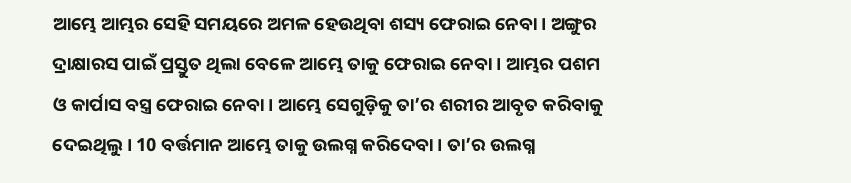ଆମ୍ଭେ ଆମ୍ଭର ସେହି ସମୟରେ ଅମଳ ହେଉଥିବା ଶସ୍ୟ ଫେରାଇ ନେବା। ଅଙ୍ଗୁର ଦ୍ରାକ୍ଷାରସ ପାଇଁ ପ୍ରସ୍ତୁତ ଥିଲା ବେଳେ ଆମ୍ଭେ ତାକୁ ଫେରାଇ ନେବା। ଆମ୍ଭର ପଶମ ଓ କାର୍ପାସ ବସ୍ତ୍ର ଫେରାଇ ନେବା। ଆମ୍ଭେ ସେଗୁଡ଼ିକୁ ତା’ର ଶରୀର ଆବୃତ କରିବାକୁ ଦେଇଥିଲୁ। 10 ବର୍ତ୍ତମାନ ଆମ୍ଭେ ତାକୁ ଉଲଗ୍ନ କରିଦେବା। ତା’ର ଉଲଗ୍ନ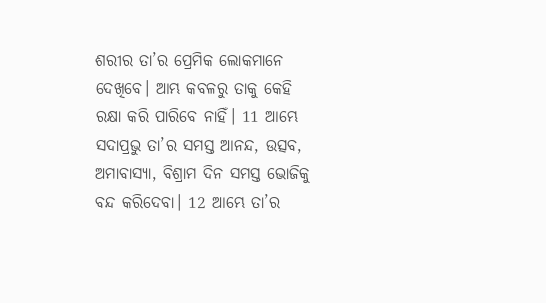ଶରୀର ତା’ର ପ୍ରେମିକ ଲୋକମାନେ ଦେଖିବେ। ଆମ୍ଭ କବଳରୁ ତାକୁ କେହି ରକ୍ଷା କରି ପାରିବେ ନାହିଁ। 11 ଆମ୍ଭେ ସଦାପ୍ରଭୁ ତା’ର ସମସ୍ତ ଆନନ୍ଦ, ଉତ୍ସବ, ଅମାବାସ୍ୟା, ବିଶ୍ରାମ ଦିନ ସମସ୍ତ ଭୋଜିକୁ ବନ୍ଦ କରିଦେବା। 12 ଆମ୍ଭେ ତା’ର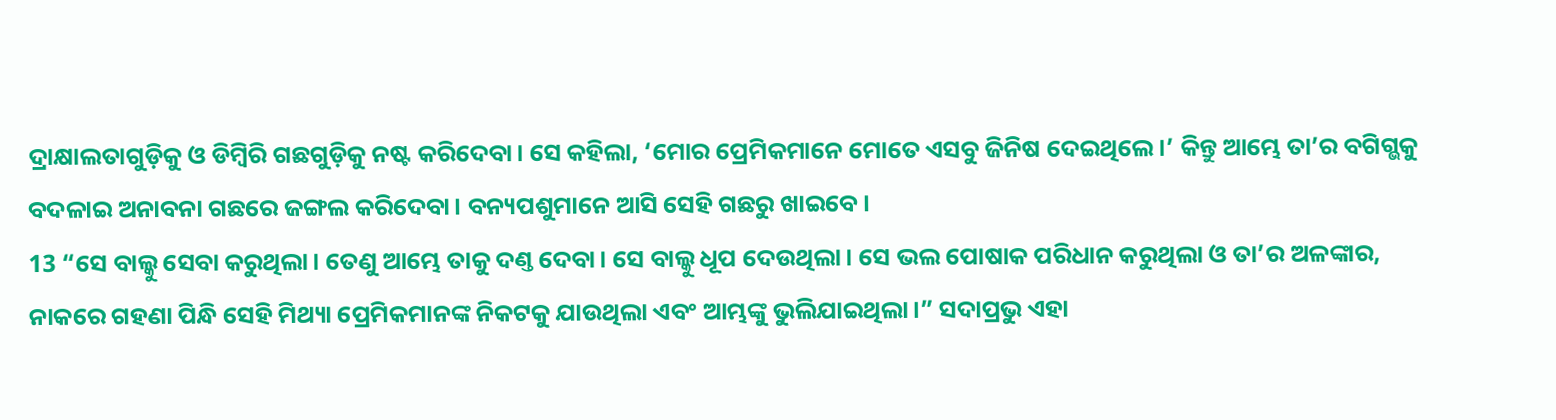ଦ୍ରାକ୍ଷାଲତାଗୁଡ଼ିକୁ ଓ ଡିମ୍ବିରି ଗଛଗୁଡ଼ିକୁ ନଷ୍ଟ କରିଦେବା। ସେ କହିଲା, ‘ମୋର ପ୍ରେମିକମାନେ ମୋତେ ଏସବୁ ଜିନିଷ ଦେଇଥିଲେ।’ କିନ୍ତୁ ଆମ୍ଭେ ତା’ର ବଗିଗ୍ଭକୁ ବଦଳାଇ ଅନାବନା ଗଛରେ ଜଙ୍ଗଲ କରିଦେବା। ବନ୍ୟପଶୁମାନେ ଆସି ସେହି ଗଛରୁ ଖାଇବେ।
13 “ସେ ବାଲ୍କୁ ସେବା କରୁଥିଲା। ତେଣୁ ଆମ୍ଭେ ତାକୁ ଦଣ୍ତ ଦେବା। ସେ ବାଲ୍କୁ ଧୂପ ଦେଉଥିଲା। ସେ ଭଲ ପୋଷାକ ପରିଧାନ କରୁଥିଲା ଓ ତା’ର ଅଳଙ୍କାର, ନାକରେ ଗହଣା ପିନ୍ଧି ସେହି ମିଥ୍ୟା ପ୍ରେମିକମାନଙ୍କ ନିକଟକୁ ଯାଉଥିଲା ଏବଂ ଆମ୍ଭଙ୍କୁ ଭୁଲିଯାଇଥିଲା।” ସଦାପ୍ରଭୁ ଏହା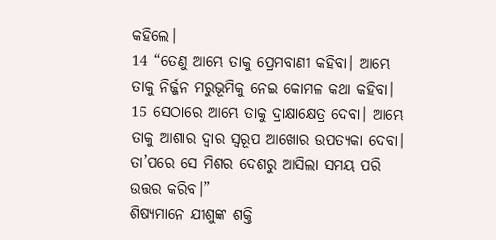କହିଲେ।
14 “ତେଣୁ ଆମ୍ଭେ ତାକୁ ପ୍ରେମବାଣୀ କହିବା। ଆମ୍ଭେ ତାକୁ ନିର୍ଜ୍ଜନ ମରୁଭୂମିକୁ ନେଇ କୋମଳ କଥା କହିବା। 15 ସେଠାରେ ଆମ୍ଭେ ତାକୁ ଦ୍ରାକ୍ଷାକ୍ଷେତ୍ର ଦେବା। ଆମ୍ଭେ ତାକୁ ଆଶାର ଦ୍ୱାର ସ୍ୱରୂପ ଆଖୋର ଉପତ୍ୟକା ଦେବା। ତା’ପରେ ସେ ମିଶର ଦେଶରୁ ଆସିଲା ସମୟ ପରି ଉତ୍ତର କରିବ।”
ଶିଷ୍ୟମାନେ ଯୀଶୁଙ୍କ ଶକ୍ତି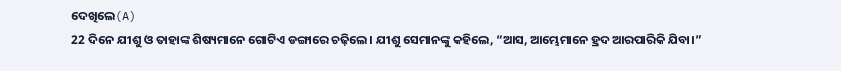ଦେଖିଲେ(A)
22 ଦିନେ ଯୀଶୁ ଓ ତାହାଙ୍କ ଶିଷ୍ୟମାନେ ଗୋଟିଏ ଡଙ୍ଗାରେ ଚଢ଼ିଲେ। ଯୀଶୁ ସେମାନଙ୍କୁ କହିଲେ, “ଆସ, ଆମ୍ଭେମାନେ ହ୍ରଦ ଆରପାରିକି ଯିବା।”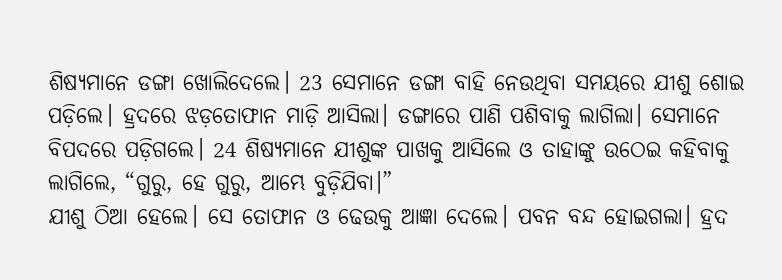ଶିଷ୍ୟମାନେ ଡଙ୍ଗା ଖୋଲିଦେଲେ। 23 ସେମାନେ ଡଙ୍ଗା ବାହି ନେଉଥିବା ସମୟରେ ଯୀଶୁ ଶୋଇ ପଡ଼ିଲେ। ହ୍ରଦରେ ଝଡ଼ତୋଫାନ ମାଡ଼ି ଆସିଲା। ଡଙ୍ଗାରେ ପାଣି ପଶିବାକୁ ଲାଗିଲା। ସେମାନେ ବିପଦରେ ପଡ଼ିଗଲେ। 24 ଶିଷ୍ୟମାନେ ଯୀଶୁଙ୍କ ପାଖକୁ ଆସିଲେ ଓ ତାହାଙ୍କୁ ଉଠେଇ କହିବାକୁ ଲାଗିଲେ, “ଗୁରୁ, ହେ ଗୁରୁ, ଆମ୍ଭେ ବୁଡ଼ିଯିବା।”
ଯୀଶୁ ଠିଆ ହେଲେ। ସେ ତୋଫାନ ଓ ଢେଉକୁ ଆଜ୍ଞା ଦେଲେ। ପବନ ବନ୍ଦ ହୋଇଗଲା। ହ୍ରଦ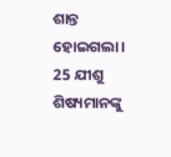ଶାନ୍ତ ହୋଇଗଲା। 25 ଯୀଶୁ ଶିଷ୍ୟମାନଙ୍କୁ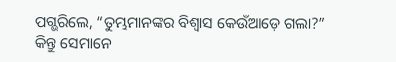ପଗ୍ଭରିଲେ, “ତୁମ୍ଭମାନଙ୍କର ବିଶ୍ୱାସ କେଉଁଆଡ଼େ ଗଲା?”
କିନ୍ତୁ ସେମାନେ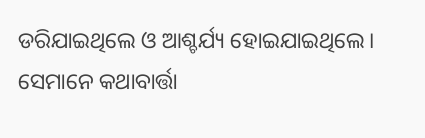ଡରିଯାଇଥିଲେ ଓ ଆଶ୍ଚର୍ଯ୍ୟ ହୋଇଯାଇଥିଲେ। ସେମାନେ କଥାବାର୍ତ୍ତା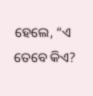ହେଲେ, “ଏ ତେବେ କିଏ?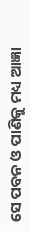ସେ ପବନ ଓ ପାଣିକୁ ମଧ୍ୟ ଆଜ୍ଞା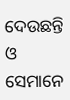ଦେଉଛନ୍ତି ଓ ସେମାନେ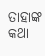ତାହାଙ୍କ କଥା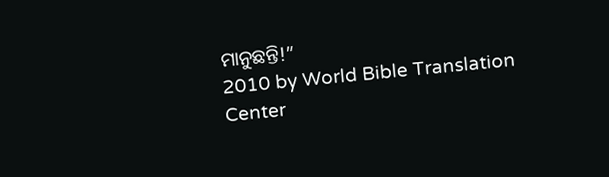ମାନୁଛନ୍ତି!”
2010 by World Bible Translation Center